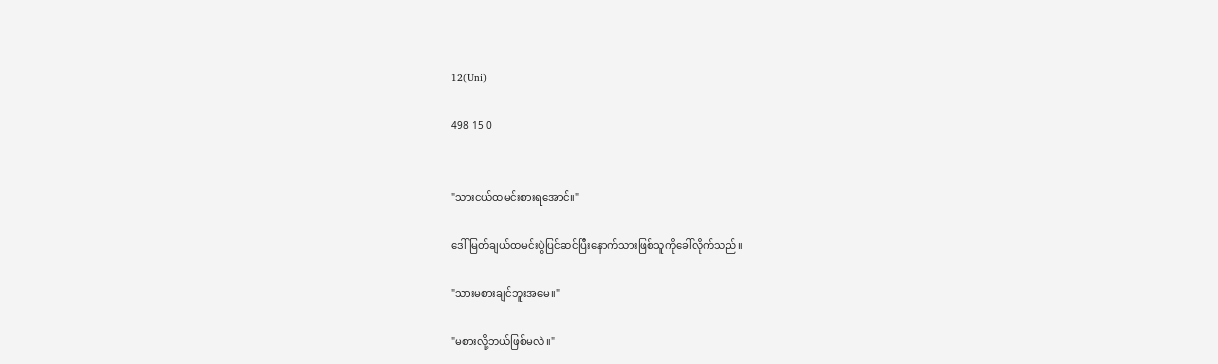12(Uni)

498 15 0


"သားငယ်ထမင်းစားရအောင်။"

ဒေါ်မြတ်ချယ်ထမင်းပွဲပြင်ဆင်ပြီးနောက်သားဖြစ်သူကိုခေါ်လိုက်သည်။

"သားမစားချင်ဘူးအမေ။"

"မစားလို့ဘယ်ဖြစ်မလဲ။"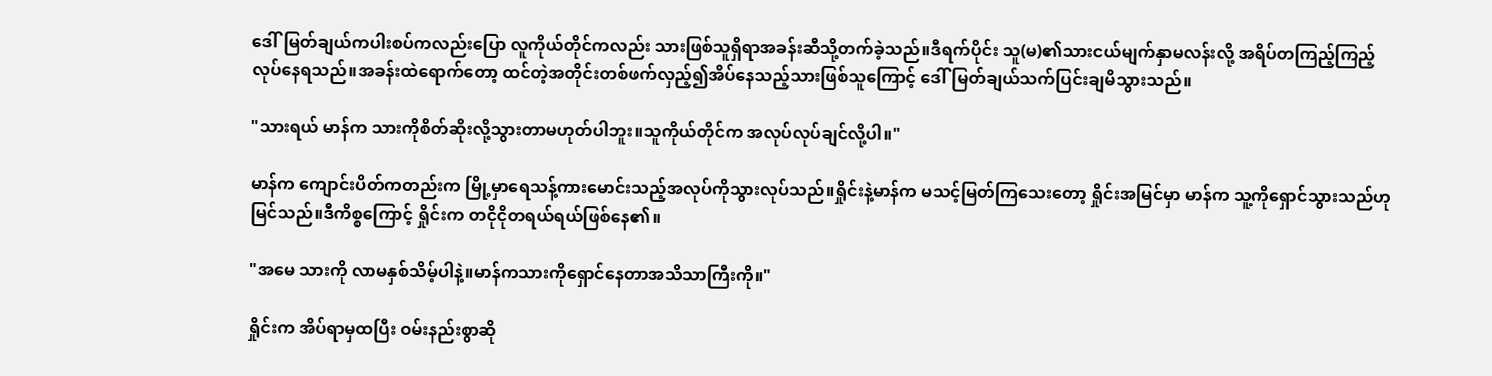ဒေါ်မြတ်ချယ်ကပါးစပ်ကလည်းပြော လူကိုယ်တိုင်ကလည်း သားဖြစ်သူရှိရာအခန်းဆီသို့တက်ခဲ့သည်။ဒီရက်ပိုင်း သူ(မ)၏သားငယ်မျက်နှာမလန်းလို့ အရိပ်တကြည့်ကြည့်လုပ်နေရသည်။အခန်းထဲရောက်တော့ ထင်တဲ့အတိုင်းတစ်ဖက်လှည့်၍အိပ်နေသည့်သားဖြစ်သူကြောင့် ဒေါ်မြတ်ချယ်သက်ပြင်းချမိသွားသည်။

"သားရယ် မာန်က သားကိုစိတ်ဆိုးလို့သွားတာမဟုတ်ပါဘူး။သူကိုယ်တိုင်က အလုပ်လုပ်ချင်လို့ပါ။"

မာန်က ကျောင်းပိတ်ကတည်းက မြို့မှာရေသန့်ကားမောင်းသည့်အလုပ်ကိုသွားလုပ်သည်။ရှိုင်းနဲ့မာန်က မသင့်မြတ်ကြသေးတော့ ရှိုင်းအမြင်မှာ မာန်က သူ့ကိုရှောင်သွားသည်ဟုမြင်သည်။ဒီကိစ္စကြောင့် ရှိုင်းက တငိုငိုတရယ်ရယ်ဖြစ်နေ၏။

"အမေ သားကို လာမနှစ်သိမ့်ပါနဲ့။မာန်ကသားကိုရှောင်နေတာအသိသာကြီးကို။"

ရှိုင်းက အိပ်ရာမှထပြီး ဝမ်းနည်းစွာဆို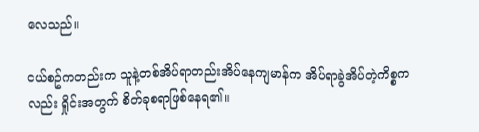လေသည်။

ငယ်စဥ်ကတည်းက သူနဲ့တစ်အိပ်ရာတည်းအိပ်နေကျမာန်က အိပ်ရာခွဲအိပ်တဲ့ကိစ္စကလည်း ရှိုင်းအတွက် စိတ်ခုစရာဖြစ်နေရ၏။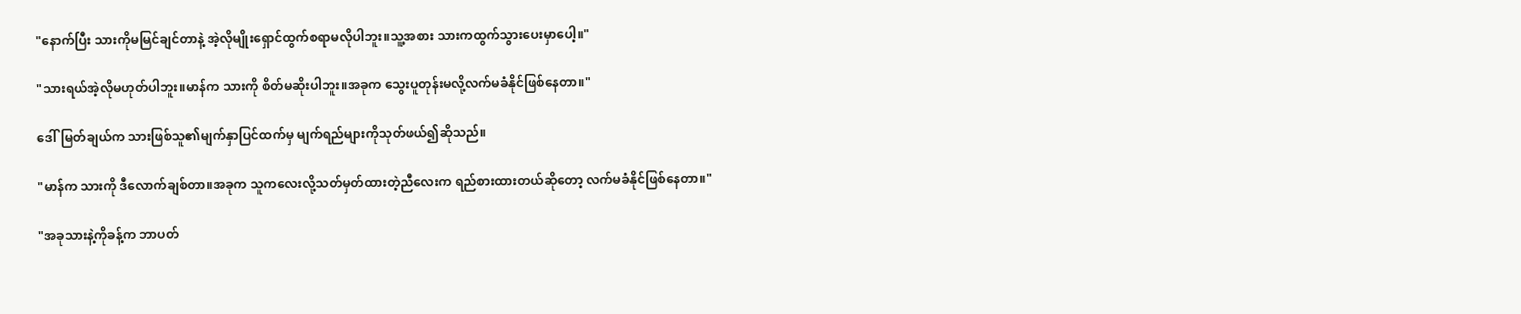"နောက်ပြီး သားကိုမမြင်ချင်တာနဲ့ အဲ့လိုမျိုးရှောင်ထွက်စရာမလိုပါဘူး။သူ့အစား သားကထွက်သွားပေးမှာပေါ့။"

"သားရယ်အဲ့လိုမဟုတ်ပါဘူး။မာန်က သားကို စိတ်မဆိုးပါဘူး။အခုက သွေးပူတုန်းမလို့လက်မခံနိုင်ဖြစ်နေတာ။"

ဒေါ်မြတ်ချယ်က သားဖြစ်သူ၏မျက်နှာပြင်ထက်မှ မျက်ရည်များကိုသုတ်ဖယ်၍ဆိုသည်။

"မာန်က သားကို ဒီလောက်ချစ်တာ။အခုက သူကလေးလို့သတ်မှတ်ထားတဲ့ညီလေးက ရည်စားထားတယ်ဆိုတော့ လက်မခံနိုင်ဖြစ်နေတာ။"

"အခုသားနဲ့ကိုခန့်က ဘာပတ်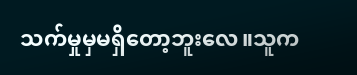သက်မှုမှမရှိတော့ဘူးလေ။သူက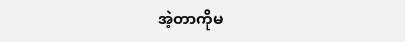အဲ့တာကိုမ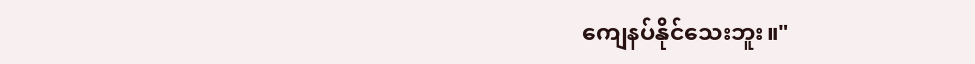ကျေနပ်နိုင်သေးဘူး။"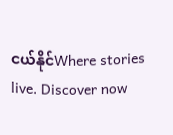ငယ်နိုင်Where stories live. Discover now